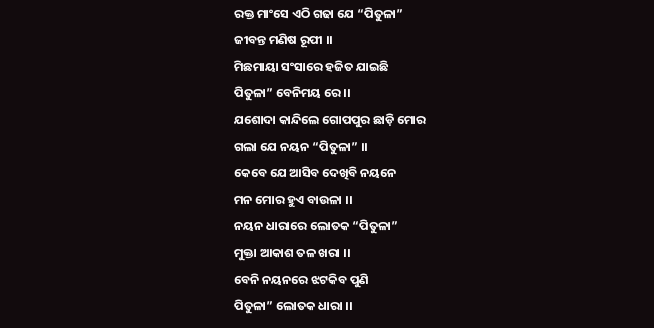ରକ୍ତ ମାଂସେ ଏଠି ଗଢା ଯେ “ପିତୁଳା”
ଜୀବନ୍ତ ମଣିଷ ରୂପୀ ।।
ମିଛମାୟା ସଂସାରେ ହଜିତ ଯାଇଛି
ପିତୁଳା” ବେନିମୟ ରେ ।।
ଯଶୋଦା କାନ୍ଦିଲେ ଗୋପପୁର ଛାଡ଼ି ମୋର
ଗଲା ଯେ ନୟନ “ପିତୁଳା” ।।
କେବେ ଯେ ଆସିବ ଦେଖିବି ନୟନେ
ମନ ମୋର ହୁଏ ବାଉଳା ।।
ନୟନ ଧାରାରେ ଲୋତକ “ପିତୁଳା”
ମୁକ୍ତା ଆକାଶ ତଳ ଖରା ।।
ବେନି ନୟନରେ ଝଟକିବ ପୁଣି
ପିତୁଳା” ଲୋତକ ଧାରା ।।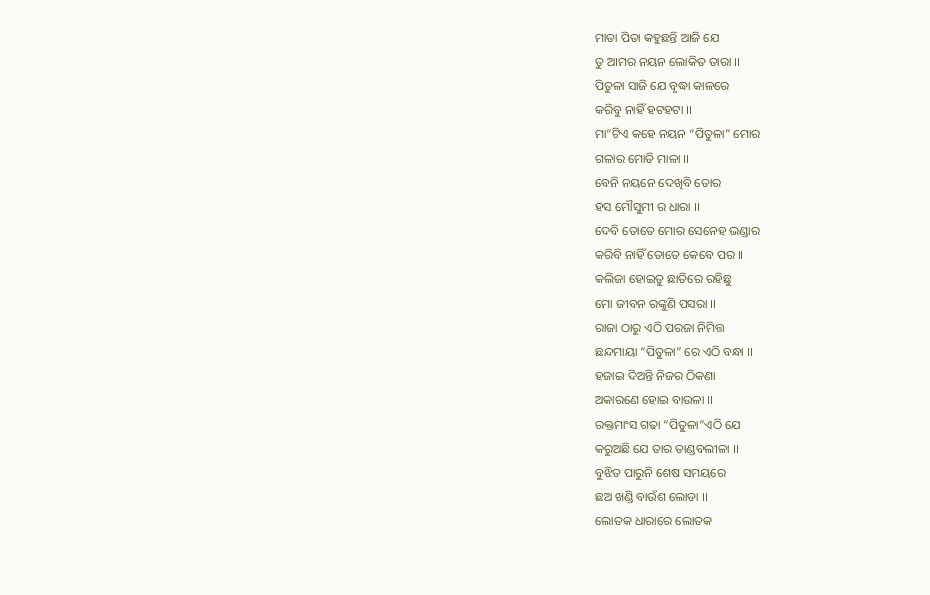ମାତା ପିତା କହୁଛନ୍ତି ଆଜି ଯେ
ତୁ ଆମର ନୟନ ଲୋକିତ ତାରା ।।
ପିତୁଳା ସାଜି ଯେ ବୃଦ୍ଧା କାଳରେ
କରିବୁ ନାହିଁ ହଟହଟା ।।
ମା”ଟିଏ କହେ ନୟନ “ପିତୁଳା” ମୋର
ଗଳାର ମୋତି ମାଳା ।।
ବେନି ନୟନେ ଦେଖିବି ତୋର
ହସ ମୌସୁମୀ ର ଧାରା ।।
ଦେବି ତୋତେ ମୋର ସେନେହ ଭଣ୍ଡାର
କରିବି ନାହିଁ ତୋତେ କେବେ ପର ।।
କଲିଜା ହୋଇତୁ ଛାତିରେ ରହିଛୁ
ମୋ ଜୀବନ ରଙ୍କୁଣି ପସରା ।।
ରାଜା ଠାରୁ ଏଠି ପରଜା ନିମିତ୍ତ
ଛନ୍ଦମାୟା “ପିତୁଳା” ରେ ଏଠି ବନ୍ଧା ।।
ହଜାଇ ଦିଅନ୍ତି ନିଜର ଠିକଣା
ଅକାରଣେ ହୋଇ ବାଉଳା ।।
ରକ୍ତମାଂସ ଗଢା “ପିତୁଳା”ଏଠି ଯେ
କରୁଅଛି ଯେ ତାର ତାଣ୍ଡବଲୀଳା ।।
ବୁଝିତ ପାରୁନି ଶେଷ ସମୟରେ
ଛଅ ଖଣ୍ଡି ବାଉଁଶ ଲୋଡା ।।
ଲୋତକ ଧାରାରେ ଲୋତକ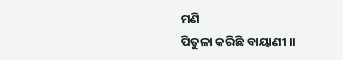ମଣି
ପିତୁଳା କରିଛି ବାୟାଣୀ ।।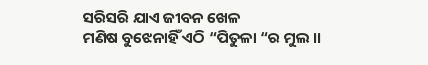ସରିସରି ଯାଏ ଜୀବନ ଖେଳ
ମଣିଷ ବୁଝେନାହିଁ ଏଠି “ପିତୁଳା “ର ମୁଲ ।।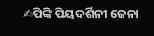✍ପିଙ୍କି ପିୟଦର୍ଶିନୀ ଜେନା